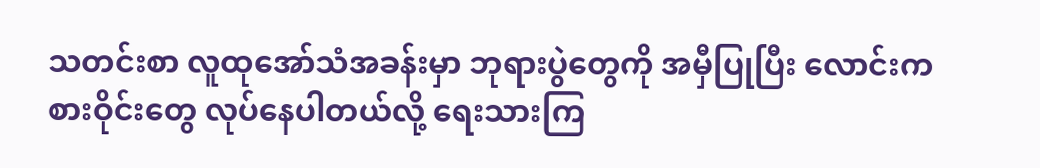သတင်းစာ လူထုအော်သံအခန်းမှာ ဘုရားပွဲတွေကို အမှီပြုပြီး လောင်းကစားဝိုင်းတွေ လုပ်နေပါတယ်လို့ ရေးသားကြ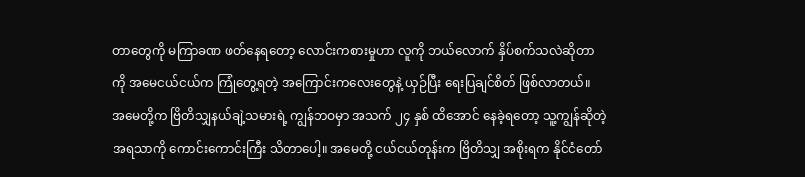တာတွေကို မကြာခဏ ဖတ်နေရတော့ လောင်းကစားမှုဟာ လူကို ဘယ်လောက် နှိပ်စက်သလဲဆိုတာကို အမေငယ်ငယ်က ကြုံတွေ့ရတဲ့ အကြောင်းကလေးတွေနဲ့ ယှဉ်ပြီး ရေးပြချင်စိတ် ဖြစ်လာတယ်။
အမေတို့က ဗြိတိသျှနယ်ချဲ့သမားရဲ့ ကျွန်ဘဝမှာ အသက် ၂၄ နှစ် ထိအောင် နေခဲ့ရတော့ သူ့ကျွန်ဆိုတဲ့ အရသာကို ကောင်းကောင်းကြီး သိတာပေါ့။ အမေတို့ ငယ်ငယ်တုန်းက ဗြိတိသျှ အစိုးရက နိုင်ငံတော်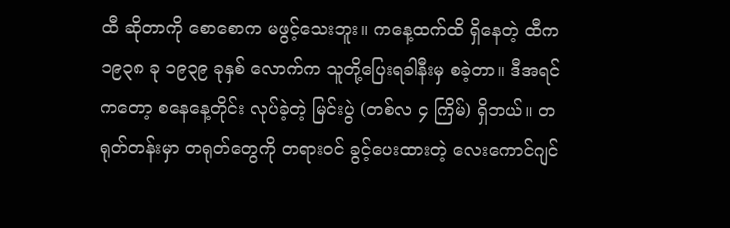ထီ ဆိုတာကို စောစောက မဖွင့်သေးဘူး။ ကနေ့ထက်ထိ ရှိနေတဲ့ ထီက ၁၉၃၈ ခု ၁၉၃၉ ခုနှစ် လောက်က သူတို့ပြေးရခါနီးမှ စခဲ့တာ။ ဒီအရင်ကတော့ စနေနေ့တိုင်း လုပ်ခဲ့တဲ့ မြင်းပွဲ (တစ်လ ၄ ကြိမ်) ရှိဘယ်။ တရုတ်တန်းမှာ တရုတ်တွေကို တရားဝင် ခွင့်ပေးထားတဲ့ လေးကောင်ဂျင်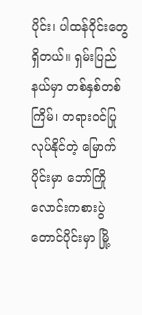ပိုင်း၊ ပါထန်ဝိုင်းတွေ ရှိတယ်။ ရှမ်းပြည်နယ်မှာ တစ်နှစ်တစ်ကြိမ်၊ တရားဝင်ပြုလုပ်နိုင်တဲ့ မြောက်ပိုင်းမှာ ဘော်ကြို လောင်းကစားပွဲ တောင်ပိုင်းမှာ မြို့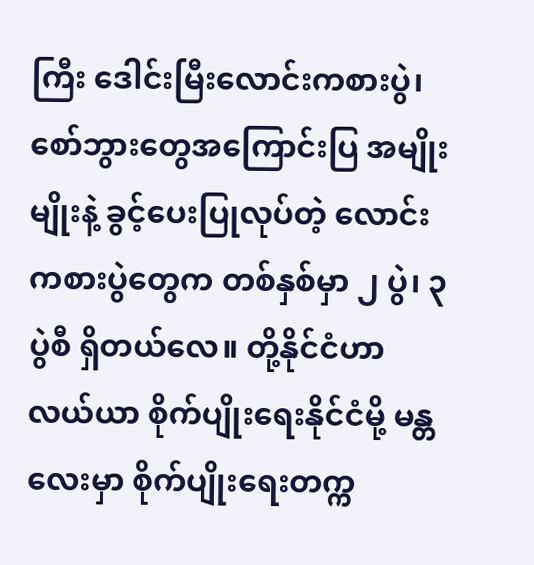ကြီး ဒေါင်းမြီးလောင်းကစားပွဲ၊ စော်ဘွားတွေအကြောင်းပြ အမျိုးမျိုးနဲ့ ခွင့်ပေးပြုလုပ်တဲ့ လောင်းကစားပွဲတွေက တစ်နှစ်မှာ ၂ ပွဲ၊ ၃ ပွဲစီ ရှိတယ်လေ။ တို့နိုင်ငံဟာ လယ်ယာ စိုက်ပျိုးရေးနိုင်ငံမို့ မန္တလေးမှာ စိုက်ပျိုးရေးတက္က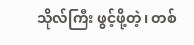သိုလ်ကြီး ဖွင့်ဖို့တဲ့၊ တစ်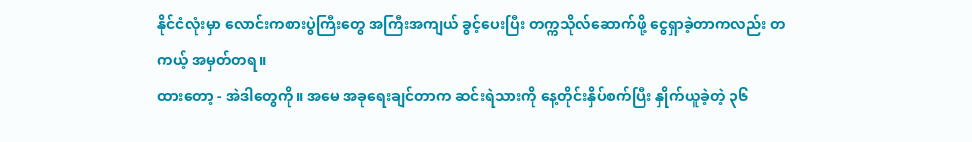နိုင်ငံလုံးမှာ လောင်းကစားပွဲကြီးတွေ အကြီးအကျယ် ခွင့်ပေးပြီး တက္ကသိုလ်ဆောက်ဖို့ ငွေရှာခဲ့တာကလည်း တကယ့် အမှတ်တရ။
ထားတော့ - အဲဒါတွေကို။ အမေ အခုရေးချင်တာက ဆင်းရဲသားကို နေ့တိုင်းနှိပ်စက်ပြီး နှိုက်ယူခဲ့တဲ့ ၃၆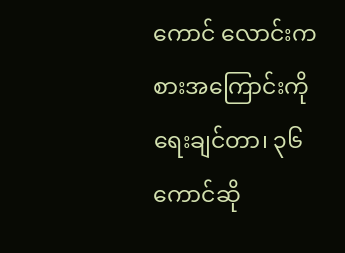ကောင် လောင်းကစားအကြောင်းကို ရေးချင်တာ၊ ၃၆ ကောင်ဆို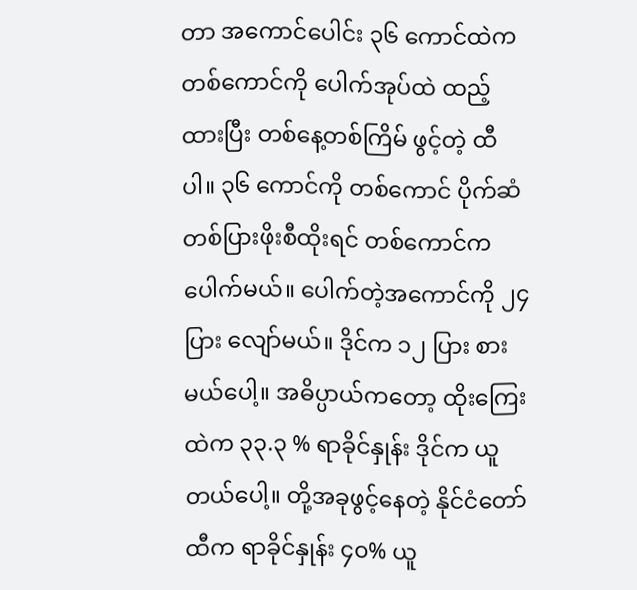တာ အကောင်ပေါင်း ၃၆ ကောင်ထဲက တစ်ကောင်ကို ပေါက်အုပ်ထဲ ထည့်ထားပြီး တစ်နေ့တစ်ကြိမ် ဖွင့်တဲ့ ထီပါ။ ၃၆ ကောင်ကို တစ်ကောင် ပိုက်ဆံတစ်ပြားဖိုးစီထိုးရင် တစ်ကောင်က ပေါက်မယ်။ ပေါက်တဲ့အကောင်ကို ၂၄ ပြား လျော်မယ်။ ဒိုင်က ၁၂ ပြား စားမယ်ပေါ့။ အဓိပ္ပာယ်ကတော့ ထိုးကြေးထဲက ၃၃.၃ % ရာခိုင်နှုန်း ဒိုင်က ယူတယ်ပေါ့။ တို့အခုဖွင့်နေတဲ့ နိုင်ငံတော်ထီက ရာခိုင်နှုန်း ၄၀% ယူ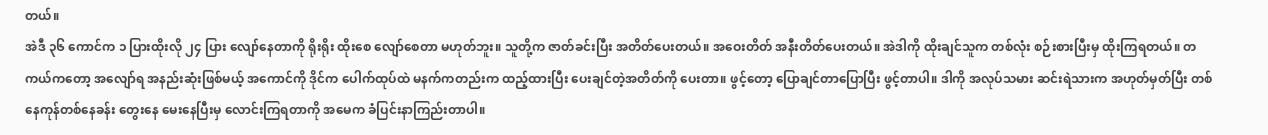တယ်။
အဲဒီ ၃၆ ကောင်က ၁ ပြားထိုးလို ၂၄ ပြား လျော်နေတာကို ရိုးရိုး ထိုးစေ လျော်စေတာ မဟုတ်ဘူး။ သူတို့က ဇာတ်ခင်းပြီး အတိတ်ပေးတယ်။ အဝေးတိတ် အနီးတိတ်ပေးတယ်။ အဲဒါကို ထိုးချင်သူက တစ်လုံး စဉ်းစားပြီးမှ ထိုးကြရတယ်။ တကယ်ကတော့ အလျော်ရ အနည်းဆုံးဖြစ်မယ့် အကောင်ကို ဒိုင်က ပေါက်ထုပ်ထဲ မနက်ကတည်းက ထည့်ထားပြီး ပေးချင်တဲ့အတိတ်ကို ပေးတာ။ ဖွင့်တော့ ပြောချင်တာပြောပြီး ဖွင့်တာပါ။ ဒါကို အလုပ်သမား ဆင်းရဲသားက အဟုတ်မှတ်ပြီး တစ်နေကုန်တစ်နေခန်း တွေးနေ မေးနေပြီးမှ လောင်းကြရတာကို အမေက ခံပြင်းနာကြည်းတာပါ။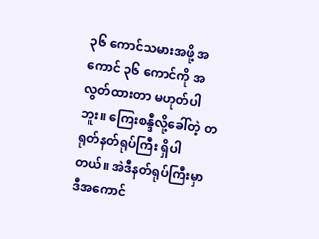၃၆ ကောင်သမားအဖို့ အကောင် ၃၆ ကောင်ကို အလွတ်ထားတာ မဟုတ်ပါဘူး။ ကြေးစန္ဒီလို့ခေါ်တဲ့ တရုတ်နတ်ရုပ်ကြီး ရှိပါတယ်။ အဲဒီနတ်ရုပ်ကြီးမှာ ဒီအကောင်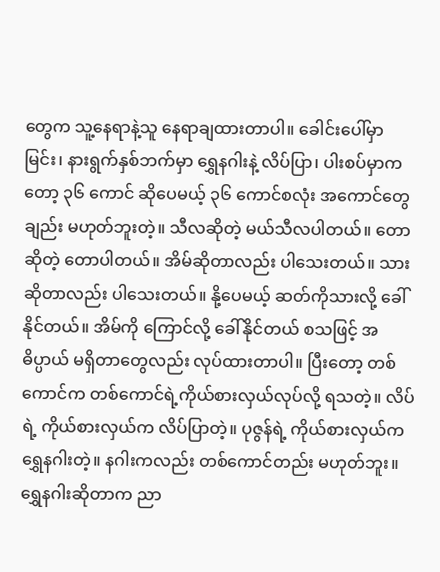တွေက သူ့နေရာနဲ့သူ နေရာချထားတာပါ။ ခေါင်းပေါ်မှာ မြင်း၊ နားရွက်နှစ်ဘက်မှာ ရွှေနဂါးနဲ့ လိပ်ပြာ၊ ပါးစပ်မှာကတော့ ၃၆ ကောင် ဆိုပေမယ့် ၃၆ ကောင်စလုံး အကောင်တွေချည်း မဟုတ်ဘူးတဲ့။ သီလဆိုတဲ့ မယ်သီလပါတယ်။ တောဆိုတဲ့ တောပါတယ်။ အိမ်ဆိုတာလည်း ပါသေးတယ်။ သားဆိုတာလည်း ပါသေးတယ်။ နို့ပေမယ့် ဆတ်ကိုသားလို့ ခေါ်နိုင်တယ်။ အိမ်ကို ကြောင်လို့ ခေါ်နိုင်တယ် စသဖြင့် အဓိပ္ပာယ် မရှိတာတွေလည်း လုပ်ထားတာပါ။ ပြီးတော့ တစ်ကောင်က တစ်ကောင်ရဲ့ကိုယ်စားလှယ်လုပ်လို့ ရသတဲ့။ လိပ်ရဲ့ ကိုယ်စားလှယ်က လိပ်ပြာတဲ့။ ပုဇွန်ရဲ့ ကိုယ်စားလှယ်က ရွှေနဂါးတဲ့။ နဂါးကလည်း တစ်ကောင်တည်း မဟုတ်ဘူး။ ရွှေနဂါးဆိုတာက ညာ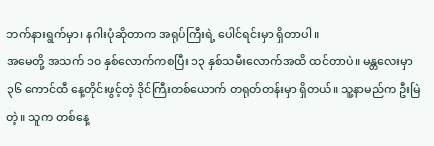ဘက်နားရွက်မှာ၊ နဂါးပုံဆိုတာက အရုပ်ကြီးရဲ့ ပေါင်ရင်းမှာ ရှိတာပါ။
အမေတို့ အသက် ၁၀ နှစ်လောက်ကစပြီး ၁၃ နှစ်သမီးလောက်အထိ ထင်တာပဲ။ မန္တလေးမှာ ၃၆ ကောင်ထီ နေ့တိုင်းဖွင့်တဲ့ ဒိုင်ကြီးတစ်ယောက် တရုတ်တန်းမှာ ရှိတယ်။ သူ့နာမည်က ဦးမြဲတဲ့။ သူက တစ်နေ့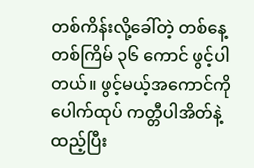တစ်ကိန်းလို့ခေါ်တဲ့ တစ်နေ့တစ်ကြိမ် ၃၆ ကောင် ဖွင့်ပါတယ်။ ဖွင့်မယ့်အကောင်ကို ပေါက်ထုပ် ကတ္တီပါအိတ်နဲ့ထည့်ပြီး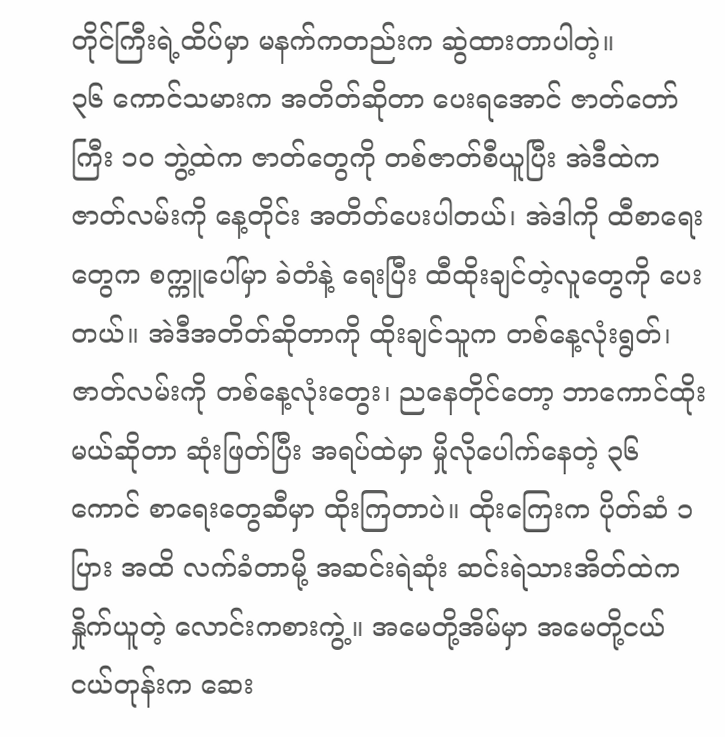တိုင်ကြီးရဲ့ထိပ်မှာ မနက်ကတည်းက ဆွဲထားတာပါတဲ့။
၃၆ ကောင်သမားက အတိတ်ဆိုတာ ပေးရအောင် ဇာတ်တော်ကြီး ၁ဝ ဘွဲ့ထဲက ဇာတ်တွေကို တစ်ဇာတ်စီယူပြီး အဲဒီထဲက ဇာတ်လမ်းကို နေ့တိုင်း အတိတ်ပေးပါတယ်၊ အဲဒါကို ထီစာရေးတွေက စက္ကူပေါ်မှာ ခဲတံနဲ့ ရေးပြီး ထီထိုးချင်တဲ့လူတွေကို ပေးတယ်။ အဲဒီအတိတ်ဆိုတာကို ထိုးချင်သူက တစ်နေ့လုံးရွတ်၊ ဇာတ်လမ်းကို တစ်နေ့လုံးတွေး၊ ညနေတိုင်တော့ ဘာကောင်ထိုးမယ်ဆိုတာ ဆုံးဖြတ်ပြီး အရပ်ထဲမှာ မှိုလိုပေါက်နေတဲ့ ၃၆ ကောင် စာရေးတွေဆီမှာ ထိုးကြတာပဲ။ ထိုးကြေးက ပိုတ်ဆံ ၁ ပြား အထိ လက်ခံတာမို့ အဆင်းရဲဆုံး ဆင်းရဲသားအိတ်ထဲက နှိုက်ယူတဲ့ လောင်းကစားကွဲ့။ အမေတို့အိမ်မှာ အမေတို့ငယ်ငယ်တုန်းက ဆေး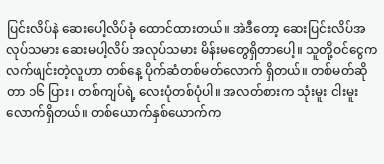ပြင်းလိပ်နဲ ဆေးပေါ့လိပ်ခုံ ထောင်ထားတယ်။ အဲဒီတော့ ဆေးပြင်းလိပ်အလုပ်သမား ဆေးမပါ့လိပ် အလုပ်သမား မိန်းမတွေရှိတာပေါ့။ သူတို့ဝင်ငွေက လက်ဖျင်းတဲ့လူဟာ တစ်နေ့ ပိုက်ဆံတစ်မတ်လောက် ရှိတယ်။ တစ်မတ်ဆိုတာ ၁၆ ပြား၊ တစ်ကျပ်ရဲ့ လေးပုံတစ်ပုံပါ။ အလတ်စားက သုံးမူး ငါးမူးလောက်ရှိတယ်။ တစ်ယောက်နှစ်ယောက်က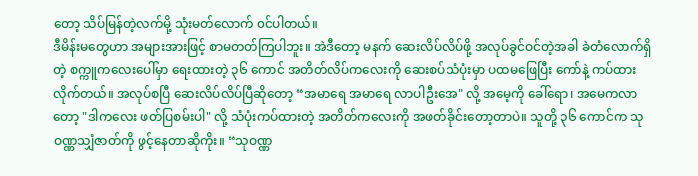တော့ သိပ်မြန်တဲ့လက်မို့ သုံးမတ်လောက် ၀င်ပါတယ်။
ဒီမိန်းမတွေဟာ အများအားဖြင့် စာမတတ်ကြပါဘူး။ အဲဒီတော့ မနက် ဆေးလိပ်လိပ်ဖို့ အလုပ်ခွင်ဝင်တဲ့အခါ ခဲတံလောက်ရှိတဲ့ စက္ကူကလေးပေါ်မှာ ရေးထားတဲ့ ၃၆ ကောင် အတိတ်လိပ်ကလေးကို ဆေးစပ်သံပုံးမှာ ပထမဖြေပြီး ကော်နဲ့ ကပ်ထားလိုက်တယ်။ အလုပ်စပြီ ဆေးလိပ်လိပ်ပြီဆိုတော့ “အမာရေ အမာရေ လာပါဦးအေ" လို့ အမေ့ကို ခေါ်ရော၊ အမေကလာတော့ "ဒါကလေး ဖတ်ပြစမ်းပါ" လို့ သံပုံးကပ်ထားတဲ့ အတိတ်ကလေးကို အဖတ်ခိုင်းတော့တာပဲ။ သူတို့ ၃၆ ကောင်က သုဝဏ္ဏသျှံဇာတ်ကို ဖွင့်နေတာဆိုကိုး။ “သုဝဏ္ဏ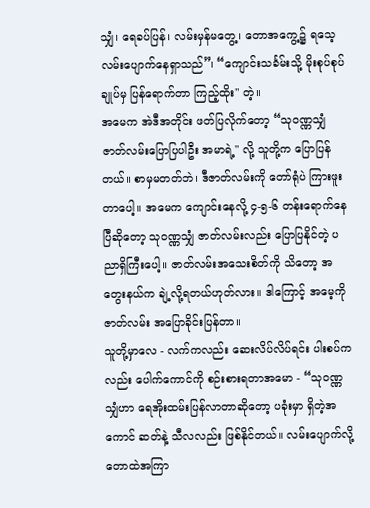သျှံ၊ ရေခပ်ပြန်၊ လမ်းမှန်မတွေ့၊ တောအကွေ့၌ ရသေ့လမ်းပျောက်နေရှာသည်”၊ “ကျောင်းသင်္ခမ်းသို့ မိုးစုပ်စုပ်ချုပ်မှ ပြန်ရောက်တာ ကြည့်ထိုး" တဲ့။
အမေက အဲဒီအတိုင်း ဖတ်ပြလိုက်တော့ “သုဝဏ္ဏသျှံ ဇာတ်လမ်းပြောပြပါဦး အမာရဲ့" လို့ သူတို့က ပြောပြန်တယ်။ စာမှမတတ်ဘဲ၊ ဒီဇာတ်လမ်းကို တော်ရုံပဲ ကြားဖူးတာပေါ့။ အမေက ကျောင်းနေလို့ ၄-၅-၆ တန်းရောက်နေပြီဆိုတော့ သုဝဏ္ဏသျှံ ဇာတ်လမ်းလည်း ပြောပြနိုင်တဲ့ ပညာရှိကြီးပေါ့။ ဇာတ်လမ်းအသေးစိတ်ကို သိတော့ အတွေးနယ်က ချဲ့လို့ရတယ်ဟုတ်လား။ ဒါကြောင့် အမေ့ကို ဇာတ်လမ်း အပြောခိုင်းပြန်တာ။
သူတို့မှာလေ - လက်ကလည်း ဆေးလိပ်လိပ်ရင်း ပါးစပ်ကလည်း ပေါက်ကောင်ကို စဉ်းစားရတာအမော - “သုဝဏ္ဏသျှံဟာ ရေအိုးထမ်းပြန်လာတာဆိုတော့ ပခုံးမှာ ရှိတဲ့အကောင် ဆတ်နဲ့ သီလလည်း ဖြစ်နိုင်တယ်။ လမ်းပျောက်လို့ တောထဲအကြာ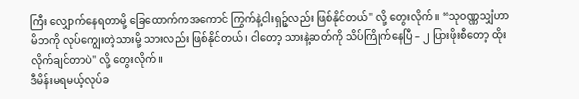ကြီး လျှောက်နေရတာမို့ ခြေထောက်ကအကောင် ကြွက်နဲ့ငါးရှဉ့်လည်း ဖြစ်နိုင်တယ်" လို့ တွေးလိုက်။ “သုဝဏ္ဏသျှံဟာ မိဘကို လုပ်ကျွေးတဲ့သားမို့ သားလည်း ဖြစ်နိုင်တယ်၊ ငါတော့ သားနဲ့ဆတ်ကို သိပ်ကြိုက်နေပြီ – ၂ ပြားဖိုးစီတော့ ထိုးလိုက်ချင်တာပဲ" လို့ တွေးလိုက်။
ဒီမိန်းမရမယ့်လုပ်ခ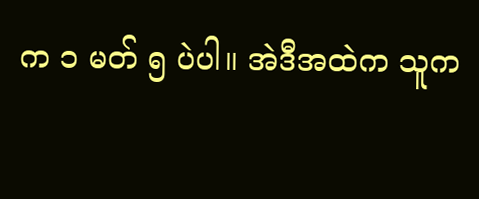က ၁ မတ် ၅ ပဲပါ။ အဲဒီအထဲက သူက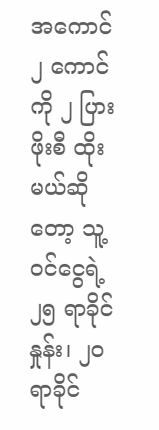အကောင် ၂ ကောင်ကို ၂ ပြားဖိုးစီ ထိုးမယ်ဆိုတော့ သူ့ဝင်ငွေရဲ့ ၂၅ ရာခိုင်နှုန်း၊ ၂ဝ ရာခိုင်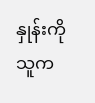နှုန်းကို သူက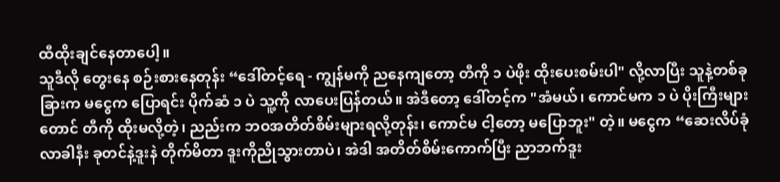ထီထိုးချင်နေတာပေါ့။
သူဒီလို တွေးနေ စဉ်းစားနေတုန်း “ဒေါ်တင့်ရေ - ကျွန်မကို ညနေကျတော့ တီကို ၁ ပဲဖိုး ထိုးပေးစမ်းပါ" လို့လာပြီး သူနဲ့တစ်ခုခြားက မငွေက ပြောရင်း ပိုက်ဆံ ၁ ပဲ သူ့ကို လာပေးပြန်တယ်။ အဲဒီတော့ ဒေါ်တင့်က "အံမယ်၊ ကောင်မက ၁ ပဲ ပိုးကြီးများတောင် တီကို ထိုးမလို့တဲ့၊ ညည်းက ဘဝအတိတ်စိမ်းများရလို့တုန်း၊ ကောင်မ ငါ့တော့ မပြောဘူး" တဲ့။ မငွေက “ဆေးလိပ်ခုံလာခါနီး ခုတင်နဲ့ဒူးနဲ တိုက်မိတာ ဒူးကိုညိုသွားတာပဲ၊ အဲဒါ အတိတ်စိမ်းကောက်ပြီး ညာဘက်ဒူး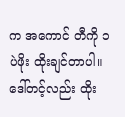က အကောင် တီကို ၁ ပဲဖိုး ထိုးချင်တာပါ။ ဒေါ်တင့်လည်း ထိုး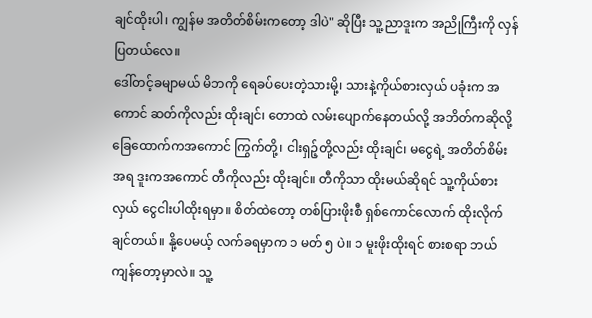ချင်ထိုးပါ၊ ကျွန်မ အတိတ်စိမ်းကတော့ ဒါပဲ" ဆိုပြီး သူ့ညာဒူးက အညိုကြီးကို လှန်ပြတယ်လေ။
ဒေါ်တင့်ခမျာမယ် မိဘကို ရေခပ်ပေးတဲ့သားမို့၊ သားနဲ့ကိုယ်စားလှယ် ပခုံးက အကောင် ဆတ်ကိုလည်း ထိုးချင်၊ တောထဲ လမ်းပျောက်နေတယ်လို့ အဘိတ်ကဆိုလို့ ခြေထောက်ကအကောင် ကြွက်တို့၊ ငါးရှဉ့်တို့လည်း ထိုးချင်၊ မငွေရဲ့ အတိတ်စိမ်းအရ ဒူးကအကောင် တီကိုလည်း ထိုးချင်။ တီကိုသာ ထိုးမယ်ဆိုရင် သူ့ကိုယ်စားလှယ် ငွေငါးပါထိုးရမှာ။ စိတ်ထဲတော့ တစ်ပြားဖိုးစီ ရှစ်ကောင်လောက် ထိုးလိုက်ချင်တယ်။ နို့ပေမယ့် လက်ခရမှာက ၁ မတ် ၅ ပဲ။ ၁ မူးဖိုးထိုးရင် စားစရာ ဘယ်ကျန်တော့မှာလဲ။ သူ့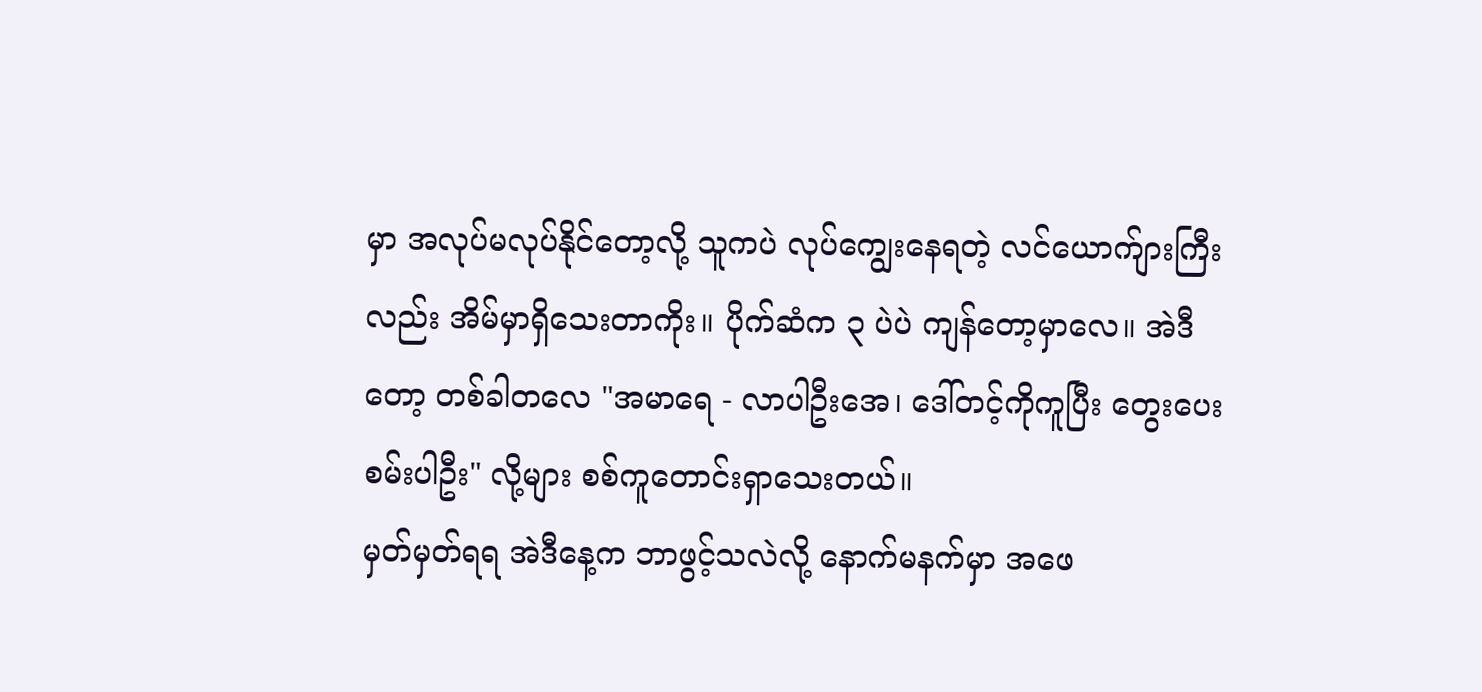မှာ အလုပ်မလုပ်နိုင်တော့လို့ သူကပဲ လုပ်ကျွေးနေရတဲ့ လင်ယောက်ျားကြီးလည်း အိမ်မှာရှိသေးတာကိုး။ ပိုက်ဆံက ၃ ပဲပဲ ကျန်တော့မှာလေ။ အဲဒီတော့ တစ်ခါတလေ "အမာရေ - လာပါဦးအေ၊ ဒေါ်တင့်ကိုကူပြီး တွေးပေး စမ်းပါဦး" လို့များ စစ်ကူတောင်းရှာသေးတယ်။
မှတ်မှတ်ရရ အဲဒီနေ့က ဘာဖွင့်သလဲလို့ နောက်မနက်မှာ အဖေ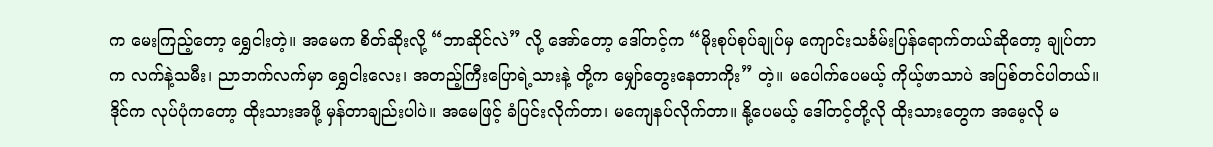က မေးကြည့်တော့ ရွှေငါးတဲ့။ အမေက စိတ်ဆိုးလို့ “ဘာဆိုင်လဲ” လို့ အော်တော့ ဒေါ်တင့်က “မိုးစုပ်စုပ်ချုပ်မှ ကျောင်းသင်္ခမ်းပြန်ရောက်တယ်ဆိုတော့ ချုပ်တာက လက်နဲ့သမီး၊ ညာဘက်လက်မှာ ရွှေငါးလေး၊ အတည့်ကြီးပြောရဲ့သားနဲ့ တို့က မျှော်တွေးနေတာကိုး” တဲ့။ မပေါက်ပေမယ့် ကိုယ့်ဖာသာပဲ အပြစ်တင်ပါတယ်။ ဒိုင်က လုပ်ပုံကတော့ ထိုးသားအဖို့ မှန်တာချည်းပါပဲ။ အမေဖြင့် ခံပြင်းလိုက်တာ၊ မကျေနပ်လိုက်တာ။ နို့ပေမယ့် ဒေါ်တင့်တို့လို ထိုးသားတွေက အမေ့လို မ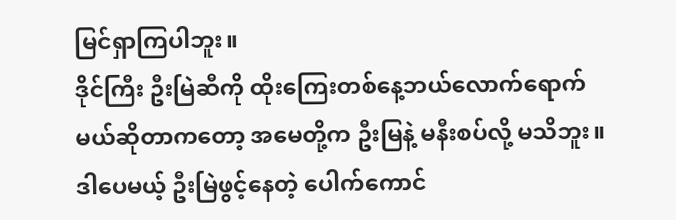မြင်ရှာကြပါဘူး။
ဒိုင်ကြီး ဦးမြဲဆီကို ထိုးကြေးတစ်နေ့ဘယ်လောက်ရောက်မယ်ဆိုတာကတော့ အမေတို့က ဦးမြနဲ့ မနီးစပ်လို့ မသိဘူး။ ဒါပေမယ့် ဦးမြဲဖွင့်နေတဲ့ ပေါက်ကောင်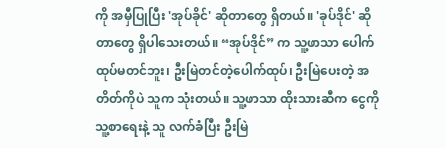ကို အမှီပြုပြီး 'အုပ်ခိုင်' ဆိုတာတွေ ရှိတယ်။ 'ခုပ်ဒိုင်' ဆိုတာတွေ ရှိပါသေးတယ်။ “အုပ်ဒိုင်” က သူ့ဖာသာ ပေါက်ထုပ်မတင်ဘူး၊ ဦးမြဲတင်တဲ့ပေါက်ထုပ်၊ ဦးမြဲပေးတဲ့ အတိတ်ကိုပဲ သူက သုံးတယ်။ သူ့ဖာသာ ထိုးသားဆီက ငွေကို သူ့စာရေးနဲ့ သူ လက်ခံပြီး ဦးမြဲ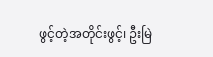ဖွင့်တဲ့အတိုင်းဖွင့်၊ ဦးမြဲ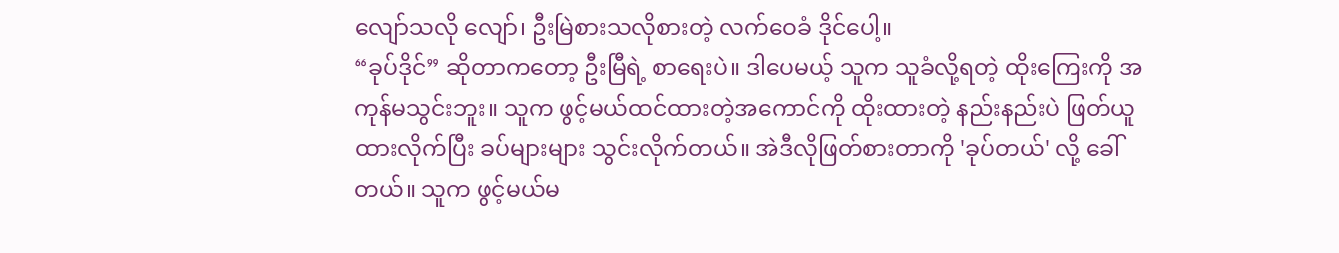လျော်သလို လျော်၊ ဦးမြဲစားသလိုစားတဲ့ လက်ဝေခံ ဒိုင်ပေါ့။
“ခုပ်ဒိုင်” ဆိုတာကတော့ ဦးမြီရဲ့ စာရေးပဲ။ ဒါပေမယ့် သူက သူခံလို့ရတဲ့ ထိုးကြေးကို အကုန်မသွင်းဘူး။ သူက ဖွင့်မယ်ထင်ထားတဲ့အကောင်ကို ထိုးထားတဲ့ နည်းနည်းပဲ ဖြတ်ယူထားလိုက်ပြီး ခပ်များများ သွင်းလိုက်တယ်။ အဲဒီလိုဖြတ်စားတာကို 'ခုပ်တယ်' လို့ ခေါ်တယ်။ သူက ဖွင့်မယ်မ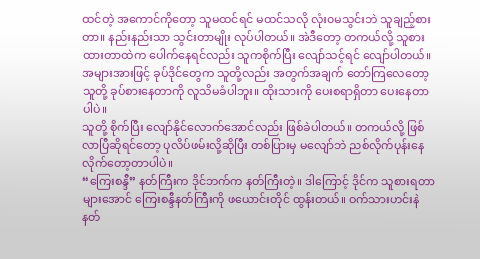ထင်တဲ့ အကောင်ကိုတော့ သူမထင်ရင် မထင်သလို လုံး၀မသွင်းဘဲ သူချည့်စားတာ။ နည်းနည်းသာ သွင်းတာမျိုး လုပ်ပါတယ်။ အဲဒီတော့ တကယ်လို့ သူစားထားတာထဲက ပေါက်နေရင်လည်း သူကစိုက်ပြီး လျော်သင့်ရင် လျော်ပါတယ်။ အများအားဖြင့် ခုပ်ဒိုင်တွေက သူတို့လည်း အတွက်အချက် တော်ကြလေတော့ သူတို့ ခုပ်စားနေတာကို လူသိမခံပါဘူး။ ထိုးသားကို ပေးစရာရှိတာ ပေးနေတာပါပဲ။
သူတို့ စိုက်ပြီး လျော်နိုင်လောက်အောင်လည်း ဖြစ်ခဲပါတယ်။ တကယ်လို့ ဖြစ်လာပြီဆိုရင်တော့ ပုလိပ်ဖမ်းလို့ဆိုပြီး တစ်ပြားမှ မလျော်ဘဲ ညစ်လိုက်ပုန်းနေလိုက်တော့တာပါပဲ။
“ကြေးစန္ဒီ” နတ်ကြီးက ဒိုင်ဘက်က နတ်ကြီးတဲ့။ ဒါကြောင့် ဒိုင်က သူစားရတာများအောင် ကြေးစန္ဒီနတ်ကြီးကို ဖယောင်းတိုင် ထွန်းတယ်။ ဝက်သားဟင်းနဲ နတ်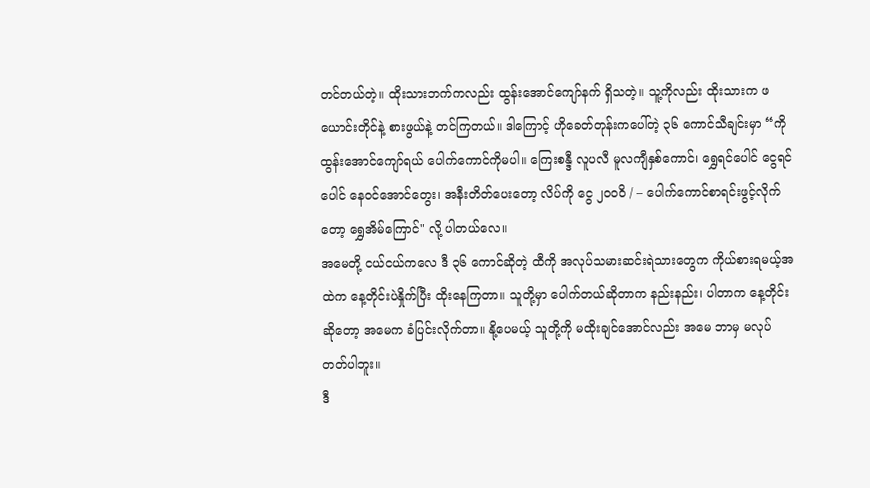တင်တယ်တဲ့။ ထိုးသားဘက်ကလည်း ထွန်းအောင်ကျော်နက် ရှိသတဲ့။ သူ့ကိုလည်း ထိုးသားက ဖယောင်းတိုင်နဲ့ စားဖွယ်နဲ့ တင်ကြတယ်။ ဒါကြောင့် ဟိုခေတ်တုန်းကပေါ်တဲ့ ၃၆ ကောင်သီချင်းမှာ “ကိုထွန်းအောင်ကျော်ရယ် ပေါက်ကောင်ကိုမပါ။ ကြေးစန္ဒီ လူပလီ မူလကျီနှစ်ကောင်၊ ရွှေရင်ပေါင် ငွေရင်ပေါင် နေဝင်အောင်တွေး၊ အနီးတိတ်ပေးတော့ လိပ်ကို ငွေ ၂၀ဝဝိ / – ပေါက်ကောင်စာရင်းဖွင့်လိုက်တော့ ရွှေအိမ်ကြောင်" လို့ ပါတယ်လေ။
အမေတို့ ငယ်ငယ်ကလေ ဒီ ၃၆ ကောင်ဆိုတဲ့ ထီကို အလုပ်သမားဆင်းရဲသားတွေက ကိုယ်စားရမယ့်အထဲက နေ့တိုင်းပဲနှိုက်ပြီး ထိုးနေကြတာ။ သူတို့မှာ ပေါက်တယ်ဆိုတာက နည်းနည်း၊ ပါတာက နေ့တိုင်းဆိုတော့ အမေက ခံပြင်းလိုက်တာ။ နို့ပေမယ့် သူတို့ကို မထိုးချင်အောင်လည်း အမေ ဘာမှ မလုပ်တတ်ပါဘူး။
ဒီ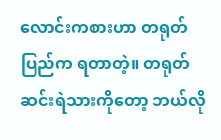လောင်းကစားဟာ တရုတ်ပြည်က ရတာတဲ့။ တရုတ်ဆင်းရဲသားကိုတော့ ဘယ်လို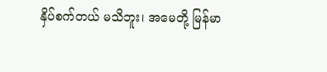နှိပ်စက်တယ် မသိဘူး၊ အမေတို့ မြန်မာ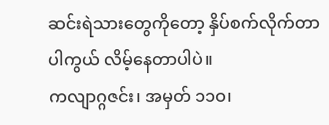ဆင်းရဲသားတွေကိုတော့ နှိပ်စက်လိုက်တာပါကွယ် လိမ့်နေတာပါပဲ။
ကလျာဂ္ဂဇင်း၊ အမှတ် ၁၁ဝ၊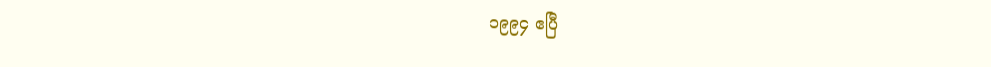၁၉၉၄ ဧပြီ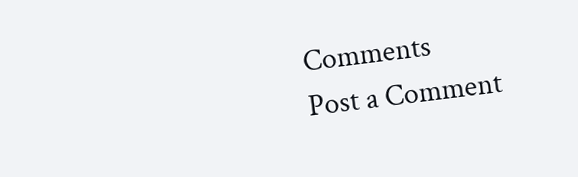Comments
Post a Comment